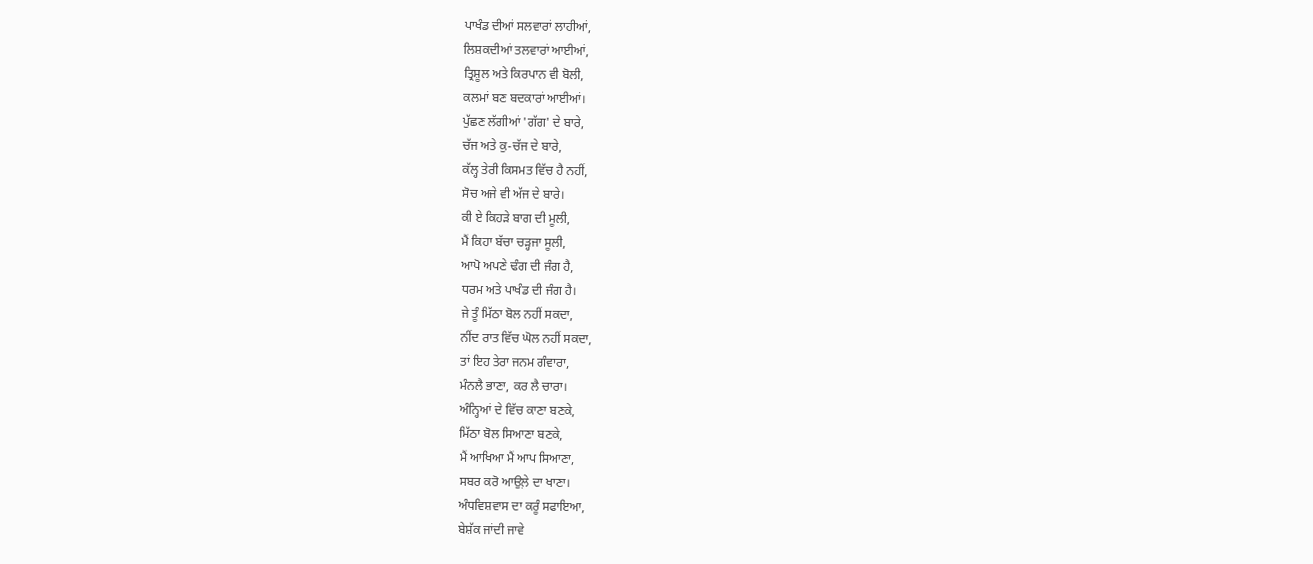ਪਾਖੰਡ ਦੀਆਂ ਸਲਵਾਰਾਂ ਲਾਹੀਆਂ,
ਲਿਸ਼ਕਦੀਆਂ ਤਲਵਾਰਾਂ ਆਈਆਂ,
ਤ੍ਰਿਸ਼ੂਲ ਅਤੇ ਕਿਰਪਾਨ ਵੀ ਬੋਲੀ,
ਕਲਮਾਂ ਬਣ ਬਦਕਾਰਾਂ ਆਈਆਂ।
ਪੁੱਛਣ ਲੱਗੀਆਂ 'ਗੱਗ' ਦੇ ਬਾਰੇ,
ਚੱਜ ਅਤੇ ਕੁ-ਚੱਜ ਦੇ ਬਾਰੇ,
ਕੱਲ੍ਹ ਤੇਰੀ ਕਿਸਮਤ ਵਿੱਚ ਹੈ ਨਹੀਂ,
ਸੋਚ ਅਜੇ ਵੀ ਅੱਜ ਦੇ ਬਾਰੇ।
ਕੀ ਏ ਕਿਹੜੇ ਬਾਗ ਦੀ ਮੂਲੀ,
ਮੈਂ ਕਿਹਾ ਬੱਚਾ ਚੜ੍ਹਜਾ ਸੂਲੀ,
ਆਪੋ ਅਪਣੇ ਢੰਗ ਦੀ ਜੰਗ ਹੈ,
ਧਰਮ ਅਤੇ ਪਾਖੰਡ ਦੀ ਜੰਗ ਹੈ।
ਜੇ ਤੂੰ ਮਿੱਠਾ ਬੋਲ ਨਹੀਂ ਸਕਦਾ,
ਨੀਂਦ ਰਾਤ ਵਿੱਚ ਘੋਲ ਨਹੀਂ ਸਕਦਾ,
ਤਾਂ ਇਹ ਤੇਰਾ ਜਨਮ ਗੰਵਾਰਾ,
ਮੰਨਲੈ ਭਾਣਾ, ਕਰ ਲੈ ਚਾਰਾ।
ਅੰਨ੍ਹਿਆਂ ਦੇ ਵਿੱਚ ਕਾਣਾ ਬਣਕੇ,
ਮਿੱਠਾ ਬੋਲ ਸਿਆਣਾ ਬਣਕੇ,
ਮੈਂ ਆਖਿਆ ਮੈਂ ਆਪ ਸਿਆਣਾ,
ਸਬਰ ਕਰੋ ਆਉਲ਼ੇ ਦਾ ਖਾਣਾ।
ਅੰਧਵਿਸ਼ਵਾਸ ਦਾ ਕਰੂੰ ਸਫਾਇਆ,
ਬੇਸ਼ੱਕ ਜਾਂਦੀ ਜਾਵੇ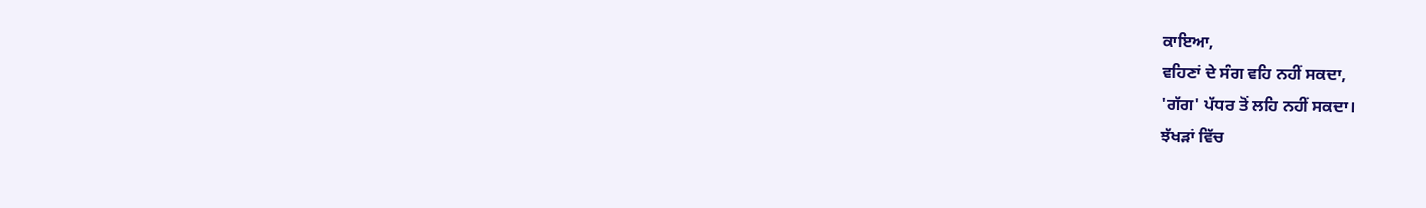ਕਾਇਆ,
ਵਹਿਣਾਂ ਦੇ ਸੰਗ ਵਹਿ ਨਹੀਂ ਸਕਦਾ,
'ਗੱਗ' ਪੱਧਰ ਤੋਂ ਲਹਿ ਨਹੀਂ ਸਕਦਾ।
ਝੱਖੜਾਂ ਵਿੱਚ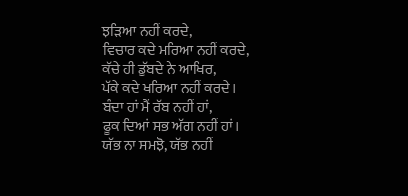ਝੜਿਆ ਨਹੀਂ ਕਰਦੇ,
ਵਿਚਾਰ ਕਦੇ ਮਰਿਆ ਨਹੀਂ ਕਰਦੇ,
ਕੱਚੇ ਹੀ ਡੁੱਬਦੇ ਨੇ ਆਖਿਰ,
ਪੱਕੇ ਕਦੇ ਖਰਿਆ ਨਹੀਂ ਕਰਦੇ।
ਬੰਦਾ ਹਾਂ ਮੈਂ ਰੱਬ ਨਹੀਂ ਹਾਂ,
ਫੂਕ ਦਿਆਂ ਸਭ ਅੱਗ ਨਹੀਂ ਹਾਂ।
ਯੱਭ ਨਾ ਸਮਝੋ, ਯੱਭ ਨਹੀਂ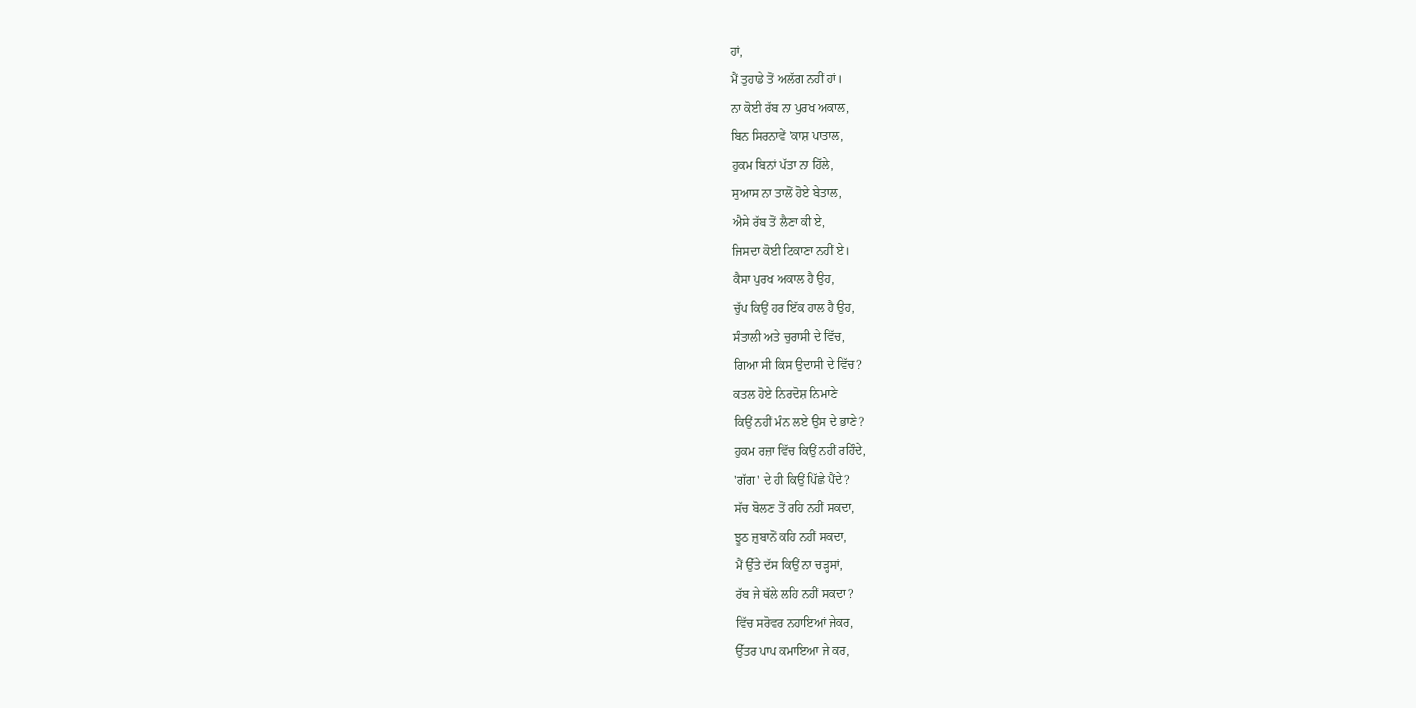ਹਾਂ,
ਮੈਂ ਤੁਹਾਡੇ ਤੋਂ ਅਲੱਗ ਨਹੀਂ ਹਾਂ।
ਨਾ ਕੋਈ ਰੱਬ ਨਾ ਪੁਰਖ ਅਕਾਲ,
ਬਿਨ ਸਿਰਨਾਵੇਂ 'ਕਾਸ਼ ਪਾਤਾਲ,
ਹੁਕਮ ਬਿਨਾਂ ਪੱਤਾ ਨਾ ਹਿੱਲੇ,
ਸੁਆਸ ਨਾ ਤਾਲੋਂ ਹੋਏ ਬੇਤਾਲ,
ਐਸੇ ਰੱਬ ਤੋਂ ਲੈਣਾ ਕੀ ਏ,
ਜਿਸਦਾ ਕੋਈ ਟਿਕਾਣਾ ਨਹੀਂ ਏ।
ਕੈਸਾ ਪੁਰਖ ਅਕਾਲ ਹੈ ਉਹ,
ਚੁੱਪ ਕਿਉਂ ਹਰ ਇੱਕ ਹਾਲ ਹੈ ਉਹ,
ਸੰਤਾਲੀ ਅਤੇ ਚੁਰਾਸੀ ਦੇ ਵਿੱਚ,
ਗਿਆ ਸੀ ਕਿਸ ਉਦਾਸੀ ਦੇ ਵਿੱਚ?
ਕਤਲ ਹੋਏ ਨਿਰਦੋਸ਼ ਨਿਮਾਣੇ
ਕਿਉਂ ਨਹੀਂ ਮੰਨ ਲਏ ਉਸ ਦੇ ਭਾਣੇ?
ਹੁਕਮ ਰਜ਼ਾ ਵਿੱਚ ਕਿਉਂ ਨਹੀਂ ਰਹਿੰਦੇ,
'ਗੱਗ' ਦੇ ਹੀ ਕਿਉਂ ਪਿੱਛੇ ਪੈਂਦੇ?
ਸੱਚ ਬੋਲਣ ਤੋਂ ਰਹਿ ਨਹੀਂ ਸਕਦਾ,
ਝੂਠ ਜ਼ੁਬਾਨੋਂ ਕਹਿ ਨਹੀਂ ਸਕਦਾ,
ਮੈਂ ਉੱਤੇ ਦੱਸ ਕਿਉਂ ਨਾ ਚੜ੍ਹਸਾਂ,
ਰੱਬ ਜੇ ਥੱਲੇ ਲਹਿ ਨਹੀਂ ਸਕਦਾ?
ਵਿੱਚ ਸਰੋਵਰ ਨਹਾਇਆਂ ਜੇਕਰ,
ਉੱਤਰ ਪਾਪ ਕਮਾਇਆ ਜੇ ਕਰ,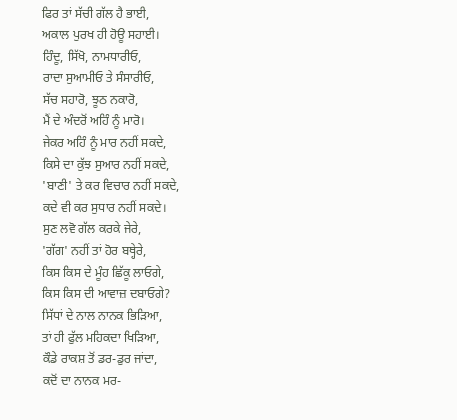ਫਿਰ ਤਾਂ ਸੱਚੀ ਗੱਲ ਹੈ ਭਾਈ,
ਅਕਾਲ ਪੁਰਖ ਹੀ ਹੋਊ ਸਹਾਈ।
ਹਿੰਦੂ, ਸਿੱਖੋ, ਨਾਮਧਾਰੀਓ,
ਰਾਦਾ ਸੁਆਮੀਓ ਤੇ ਸੰਸਾਰੀਓ,
ਸੱਚ ਸਹਾਰੋ, ਝੂਠ ਨਕਾਰੋ,
ਮੈਂ ਦੇ ਅੰਦਰੋਂ ਅਹਿੰ ਨੂੰ ਮਾਰੋ।
ਜੇਕਰ ਅਹਿੰ ਨੂੰ ਮਾਰ ਨਹੀਂ ਸਕਦੇ,
ਕਿਸੇ ਦਾ ਕੁੱਝ ਸੁਆਰ ਨਹੀਂ ਸਕਦੇ,
'ਬਾਣੀ' ਤੇ ਕਰ ਵਿਚਾਰ ਨਹੀਂ ਸਕਦੇ,
ਕਦੇ ਵੀ ਕਰ ਸੁਧਾਰ ਨਹੀਂ ਸਕਦੇ।
ਸੁਣ ਲਵੋ ਗੱਲ ਕਰਕੇ ਜੇਰੇ,
'ਗੱਗ' ਨਹੀਂ ਤਾਂ ਹੋਰ ਬਥ੍ਹੇਰੇ,
ਕਿਸ ਕਿਸ ਦੇ ਮੂੰਹ ਛਿੱਕੂ ਲਾਓਗੇ,
ਕਿਸ ਕਿਸ ਦੀ ਆਵਾਜ਼ ਦਬਾਓਗੇ?
ਸਿੱਧਾਂ ਦੇ ਨਾਲ ਨਾਨਕ ਭਿੜਿਆ,
ਤਾਂ ਹੀ ਫੁੱਲ ਮਹਿਕਦਾ ਖਿੜਿਆ,
ਕੌਡੇ ਰਾਕਸ਼ ਤੋਂ ਡਰ-ਡੁਰ ਜਾਂਦਾ,
ਕਦੋਂ ਦਾ ਨਾਨਕ ਮਰ-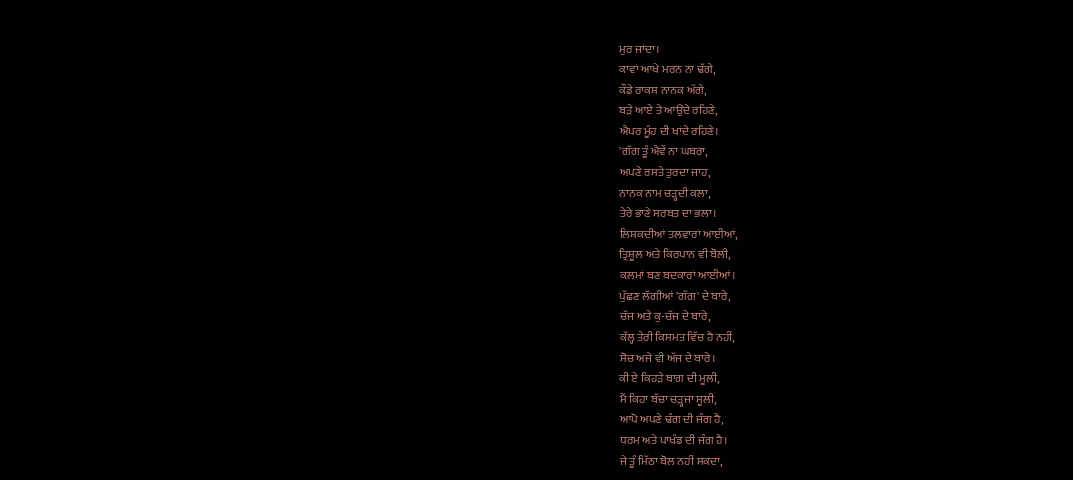ਮੁਰ ਜਾਂਦਾ।
ਕਾਵਾਂ ਆਖੇ ਮਰਨ ਨਾ ਢੱਗੇ,
ਕੌਡੇ ਰਾਕਸ਼ ਨਾਨਕ ਅੱਗੇ,
ਬੜੇ ਆਏ ਤੇ ਆਉਂਦੇ ਰਹਿਣੇ,
ਐਪਰ ਮੂੰਹ ਦੀ ਖਾਂਦੇ ਰਹਿਣੇ।
'ਗੱਗ ਤੂੰ ਐਵੇਂ ਨਾ ਘਬਰਾ,
ਅਪਣੇ ਰਸਤੇ ਤੁਰਦਾ ਜਾਹ,
ਨਾਨਕ ਨਾਮ ਚੜ੍ਹਦੀ ਕਲਾ,
ਤੇਰੇ ਭਾਣੇ ਸਰਬਤ ਦਾ ਭਲਾ।
ਲਿਸ਼ਕਦੀਆਂ ਤਲਵਾਰਾਂ ਆਈਆਂ,
ਤ੍ਰਿਸ਼ੂਲ ਅਤੇ ਕਿਰਪਾਨ ਵੀ ਬੋਲੀ,
ਕਲਮਾਂ ਬਣ ਬਦਕਾਰਾਂ ਆਈਆਂ।
ਪੁੱਛਣ ਲੱਗੀਆਂ 'ਗੱਗ' ਦੇ ਬਾਰੇ,
ਚੱਜ ਅਤੇ ਕੁ-ਚੱਜ ਦੇ ਬਾਰੇ,
ਕੱਲ੍ਹ ਤੇਰੀ ਕਿਸਮਤ ਵਿੱਚ ਹੈ ਨਹੀਂ,
ਸੋਚ ਅਜੇ ਵੀ ਅੱਜ ਦੇ ਬਾਰੇ।
ਕੀ ਏ ਕਿਹੜੇ ਬਾਗ ਦੀ ਮੂਲੀ,
ਮੈਂ ਕਿਹਾ ਬੱਚਾ ਚੜ੍ਹਜਾ ਸੂਲੀ,
ਆਪੋ ਅਪਣੇ ਢੰਗ ਦੀ ਜੰਗ ਹੈ,
ਧਰਮ ਅਤੇ ਪਾਖੰਡ ਦੀ ਜੰਗ ਹੈ।
ਜੇ ਤੂੰ ਮਿੱਠਾ ਬੋਲ ਨਹੀਂ ਸਕਦਾ,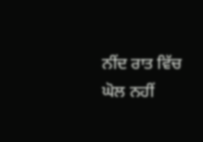ਨੀਂਦ ਰਾਤ ਵਿੱਚ ਘੋਲ ਨਹੀਂ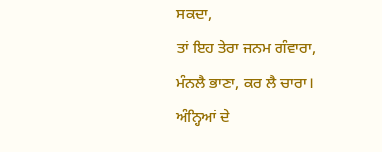ਸਕਦਾ,
ਤਾਂ ਇਹ ਤੇਰਾ ਜਨਮ ਗੰਵਾਰਾ,
ਮੰਨਲੈ ਭਾਣਾ, ਕਰ ਲੈ ਚਾਰਾ।
ਅੰਨ੍ਹਿਆਂ ਦੇ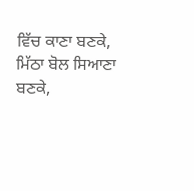ਵਿੱਚ ਕਾਣਾ ਬਣਕੇ,
ਮਿੱਠਾ ਬੋਲ ਸਿਆਣਾ ਬਣਕੇ,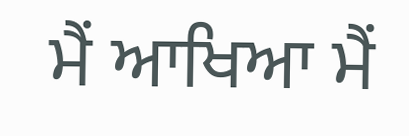ਮੈਂ ਆਖਿਆ ਮੈਂ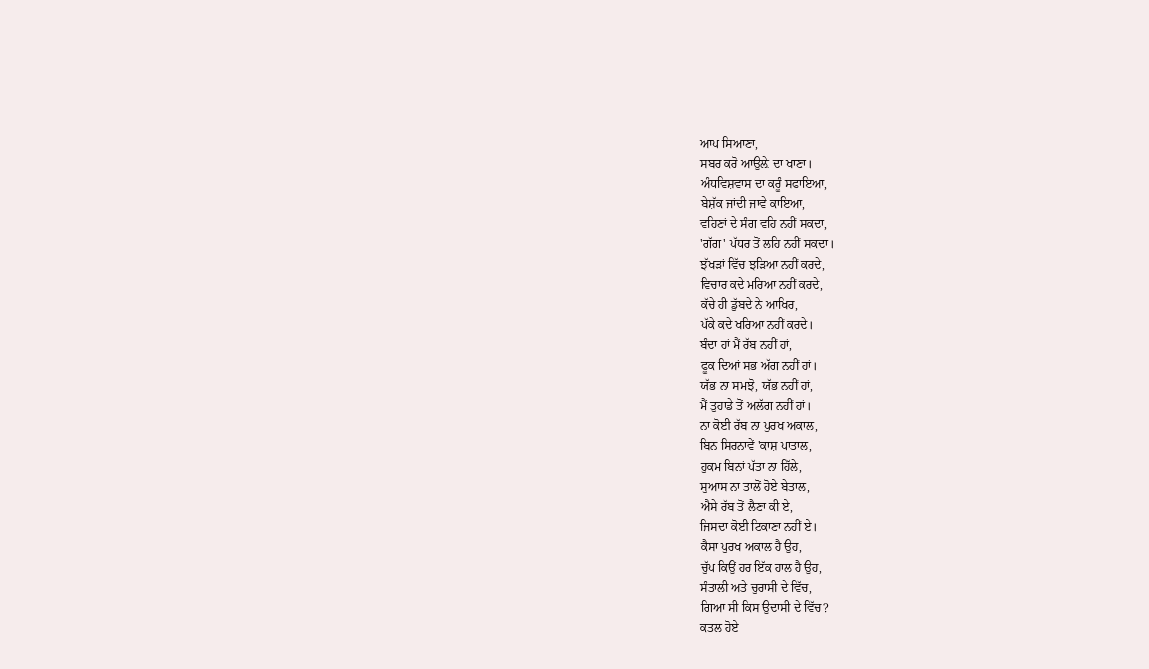ਆਪ ਸਿਆਣਾ,
ਸਬਰ ਕਰੋ ਆਉਲ਼ੇ ਦਾ ਖਾਣਾ।
ਅੰਧਵਿਸ਼ਵਾਸ ਦਾ ਕਰੂੰ ਸਫਾਇਆ,
ਬੇਸ਼ੱਕ ਜਾਂਦੀ ਜਾਵੇ ਕਾਇਆ,
ਵਹਿਣਾਂ ਦੇ ਸੰਗ ਵਹਿ ਨਹੀਂ ਸਕਦਾ,
'ਗੱਗ' ਪੱਧਰ ਤੋਂ ਲਹਿ ਨਹੀਂ ਸਕਦਾ।
ਝੱਖੜਾਂ ਵਿੱਚ ਝੜਿਆ ਨਹੀਂ ਕਰਦੇ,
ਵਿਚਾਰ ਕਦੇ ਮਰਿਆ ਨਹੀਂ ਕਰਦੇ,
ਕੱਚੇ ਹੀ ਡੁੱਬਦੇ ਨੇ ਆਖਿਰ,
ਪੱਕੇ ਕਦੇ ਖਰਿਆ ਨਹੀਂ ਕਰਦੇ।
ਬੰਦਾ ਹਾਂ ਮੈਂ ਰੱਬ ਨਹੀਂ ਹਾਂ,
ਫੂਕ ਦਿਆਂ ਸਭ ਅੱਗ ਨਹੀਂ ਹਾਂ।
ਯੱਭ ਨਾ ਸਮਝੋ, ਯੱਭ ਨਹੀਂ ਹਾਂ,
ਮੈਂ ਤੁਹਾਡੇ ਤੋਂ ਅਲੱਗ ਨਹੀਂ ਹਾਂ।
ਨਾ ਕੋਈ ਰੱਬ ਨਾ ਪੁਰਖ ਅਕਾਲ,
ਬਿਨ ਸਿਰਨਾਵੇਂ 'ਕਾਸ਼ ਪਾਤਾਲ,
ਹੁਕਮ ਬਿਨਾਂ ਪੱਤਾ ਨਾ ਹਿੱਲੇ,
ਸੁਆਸ ਨਾ ਤਾਲੋਂ ਹੋਏ ਬੇਤਾਲ,
ਐਸੇ ਰੱਬ ਤੋਂ ਲੈਣਾ ਕੀ ਏ,
ਜਿਸਦਾ ਕੋਈ ਟਿਕਾਣਾ ਨਹੀਂ ਏ।
ਕੈਸਾ ਪੁਰਖ ਅਕਾਲ ਹੈ ਉਹ,
ਚੁੱਪ ਕਿਉਂ ਹਰ ਇੱਕ ਹਾਲ ਹੈ ਉਹ,
ਸੰਤਾਲੀ ਅਤੇ ਚੁਰਾਸੀ ਦੇ ਵਿੱਚ,
ਗਿਆ ਸੀ ਕਿਸ ਉਦਾਸੀ ਦੇ ਵਿੱਚ?
ਕਤਲ ਹੋਏ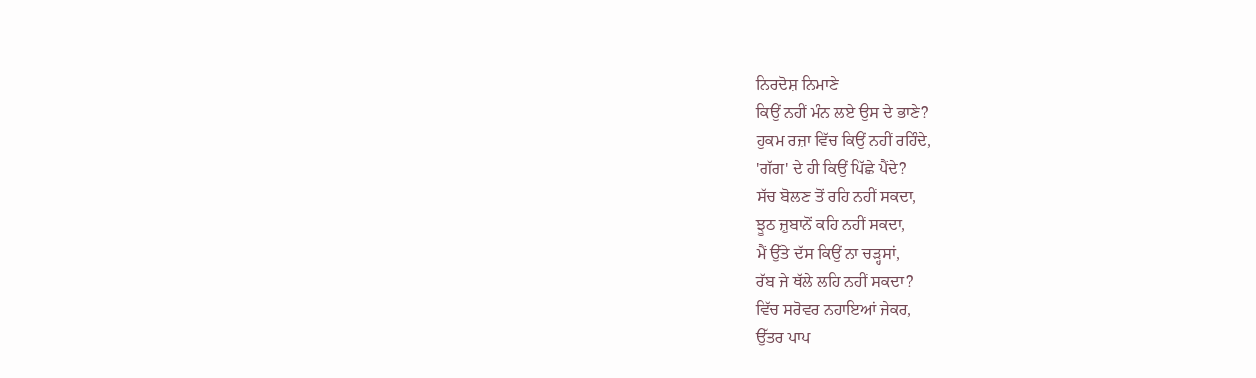ਨਿਰਦੋਸ਼ ਨਿਮਾਣੇ
ਕਿਉਂ ਨਹੀਂ ਮੰਨ ਲਏ ਉਸ ਦੇ ਭਾਣੇ?
ਹੁਕਮ ਰਜ਼ਾ ਵਿੱਚ ਕਿਉਂ ਨਹੀਂ ਰਹਿੰਦੇ,
'ਗੱਗ' ਦੇ ਹੀ ਕਿਉਂ ਪਿੱਛੇ ਪੈਂਦੇ?
ਸੱਚ ਬੋਲਣ ਤੋਂ ਰਹਿ ਨਹੀਂ ਸਕਦਾ,
ਝੂਠ ਜ਼ੁਬਾਨੋਂ ਕਹਿ ਨਹੀਂ ਸਕਦਾ,
ਮੈਂ ਉੱਤੇ ਦੱਸ ਕਿਉਂ ਨਾ ਚੜ੍ਹਸਾਂ,
ਰੱਬ ਜੇ ਥੱਲੇ ਲਹਿ ਨਹੀਂ ਸਕਦਾ?
ਵਿੱਚ ਸਰੋਵਰ ਨਹਾਇਆਂ ਜੇਕਰ,
ਉੱਤਰ ਪਾਪ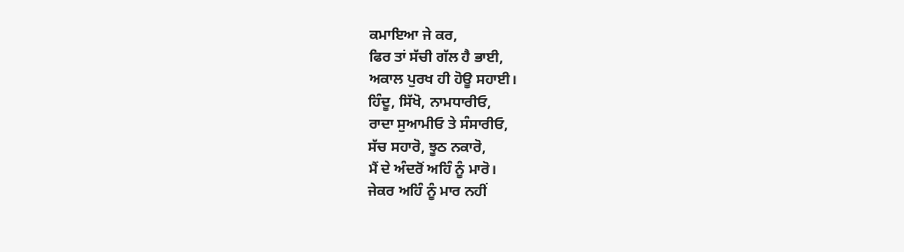ਕਮਾਇਆ ਜੇ ਕਰ,
ਫਿਰ ਤਾਂ ਸੱਚੀ ਗੱਲ ਹੈ ਭਾਈ,
ਅਕਾਲ ਪੁਰਖ ਹੀ ਹੋਊ ਸਹਾਈ।
ਹਿੰਦੂ, ਸਿੱਖੋ, ਨਾਮਧਾਰੀਓ,
ਰਾਦਾ ਸੁਆਮੀਓ ਤੇ ਸੰਸਾਰੀਓ,
ਸੱਚ ਸਹਾਰੋ, ਝੂਠ ਨਕਾਰੋ,
ਮੈਂ ਦੇ ਅੰਦਰੋਂ ਅਹਿੰ ਨੂੰ ਮਾਰੋ।
ਜੇਕਰ ਅਹਿੰ ਨੂੰ ਮਾਰ ਨਹੀਂ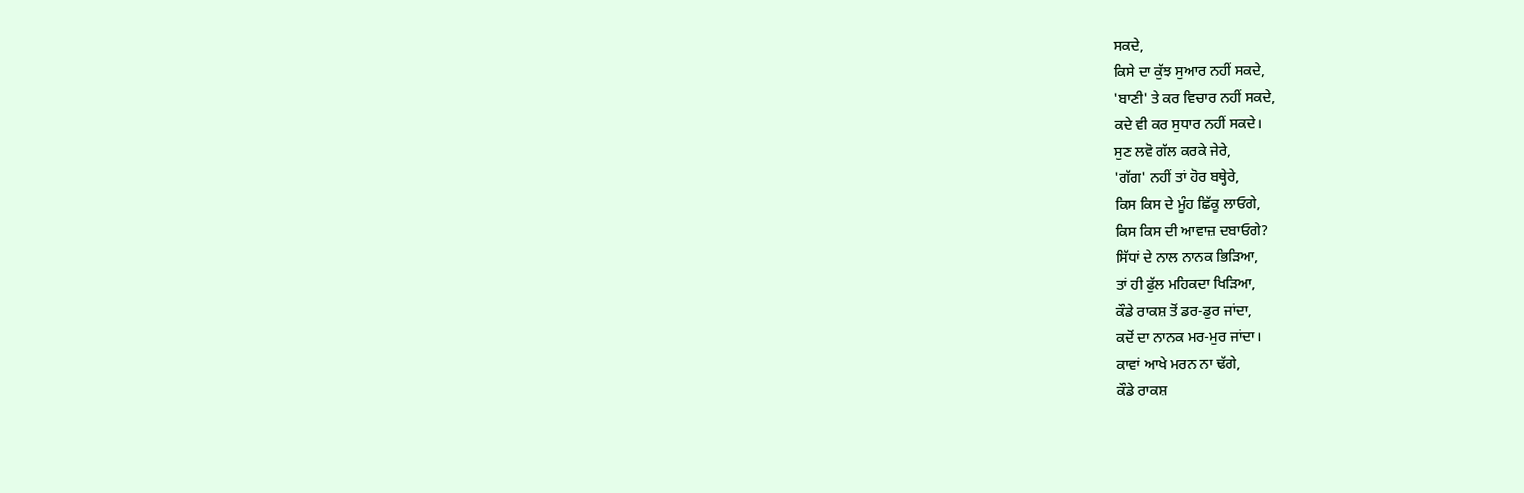ਸਕਦੇ,
ਕਿਸੇ ਦਾ ਕੁੱਝ ਸੁਆਰ ਨਹੀਂ ਸਕਦੇ,
'ਬਾਣੀ' ਤੇ ਕਰ ਵਿਚਾਰ ਨਹੀਂ ਸਕਦੇ,
ਕਦੇ ਵੀ ਕਰ ਸੁਧਾਰ ਨਹੀਂ ਸਕਦੇ।
ਸੁਣ ਲਵੋ ਗੱਲ ਕਰਕੇ ਜੇਰੇ,
'ਗੱਗ' ਨਹੀਂ ਤਾਂ ਹੋਰ ਬਥ੍ਹੇਰੇ,
ਕਿਸ ਕਿਸ ਦੇ ਮੂੰਹ ਛਿੱਕੂ ਲਾਓਗੇ,
ਕਿਸ ਕਿਸ ਦੀ ਆਵਾਜ਼ ਦਬਾਓਗੇ?
ਸਿੱਧਾਂ ਦੇ ਨਾਲ ਨਾਨਕ ਭਿੜਿਆ,
ਤਾਂ ਹੀ ਫੁੱਲ ਮਹਿਕਦਾ ਖਿੜਿਆ,
ਕੌਡੇ ਰਾਕਸ਼ ਤੋਂ ਡਰ-ਡੁਰ ਜਾਂਦਾ,
ਕਦੋਂ ਦਾ ਨਾਨਕ ਮਰ-ਮੁਰ ਜਾਂਦਾ।
ਕਾਵਾਂ ਆਖੇ ਮਰਨ ਨਾ ਢੱਗੇ,
ਕੌਡੇ ਰਾਕਸ਼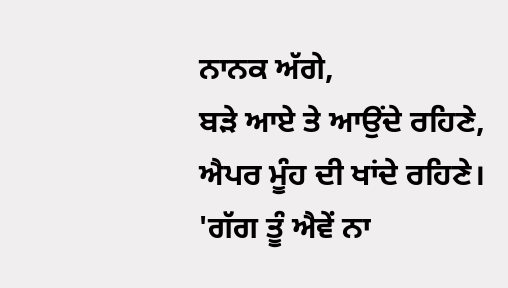ਨਾਨਕ ਅੱਗੇ,
ਬੜੇ ਆਏ ਤੇ ਆਉਂਦੇ ਰਹਿਣੇ,
ਐਪਰ ਮੂੰਹ ਦੀ ਖਾਂਦੇ ਰਹਿਣੇ।
'ਗੱਗ ਤੂੰ ਐਵੇਂ ਨਾ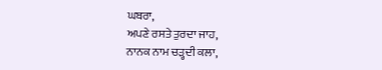ਘਬਰਾ,
ਅਪਣੇ ਰਸਤੇ ਤੁਰਦਾ ਜਾਹ,
ਨਾਨਕ ਨਾਮ ਚੜ੍ਹਦੀ ਕਲਾ,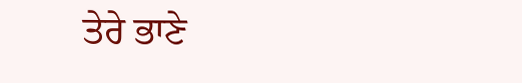ਤੇਰੇ ਭਾਣੇ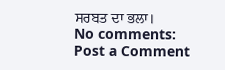ਸਰਬਤ ਦਾ ਭਲਾ।
No comments:
Post a Comment